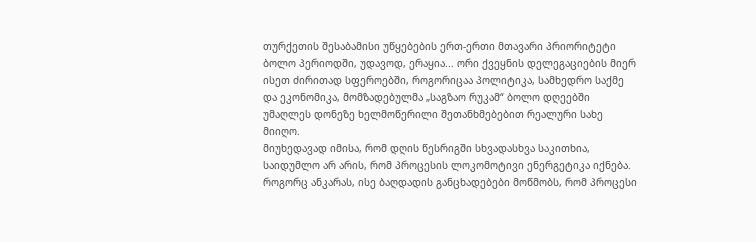თურქეთის შესაბამისი უწყებების ერთ-ერთი მთავარი პრიორიტეტი ბოლო პერიოდში, უდავოდ, ერაყია... ორი ქვეყნის დელეგაციების მიერ ისეთ ძირითად სფეროებში, როგორიცაა პოლიტიკა, სამხედრო საქმე და ეკონომიკა, მომზადებულმა „საგზაო რუკამ“ ბოლო დღეებში უმაღლეს დონეზე ხელმოწერილი შეთანხმებებით რეალური სახე მიიღო.
მიუხედავად იმისა, რომ დღის წესრიგში სხვადასხვა საკითხია, საიდუმლო არ არის, რომ პროცესის ლოკომოტივი ენერგეტიკა იქნება. როგორც ანკარას, ისე ბაღდადის განცხადებები მოწმობს, რომ პროცესი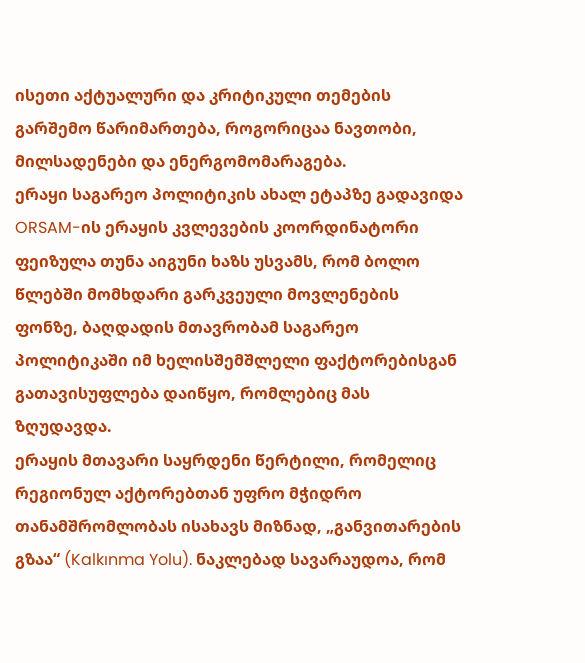ისეთი აქტუალური და კრიტიკული თემების გარშემო წარიმართება, როგორიცაა ნავთობი, მილსადენები და ენერგომომარაგება.
ერაყი საგარეო პოლიტიკის ახალ ეტაპზე გადავიდა
ORSAM-ის ერაყის კვლევების კოორდინატორი ფეიზულა თუნა აიგუნი ხაზს უსვამს, რომ ბოლო წლებში მომხდარი გარკვეული მოვლენების ფონზე, ბაღდადის მთავრობამ საგარეო პოლიტიკაში იმ ხელისშემშლელი ფაქტორებისგან გათავისუფლება დაიწყო, რომლებიც მას ზღუდავდა.
ერაყის მთავარი საყრდენი წერტილი, რომელიც რეგიონულ აქტორებთან უფრო მჭიდრო თანამშრომლობას ისახავს მიზნად, „განვითარების გზაა“ (Kalkınma Yolu). ნაკლებად სავარაუდოა, რომ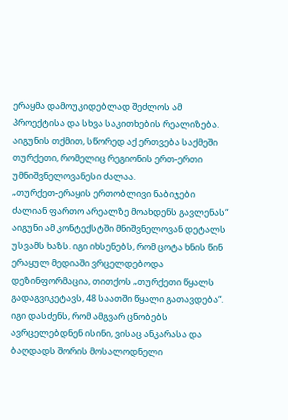ერაყმა დამოუკიდებლად შეძლოს ამ პროექტისა და სხვა საკითხების რეალიზება. აიგუნის თქმით, სწორედ აქ ერთვება საქმეში თურქეთი, რომელიც რეგიონის ერთ-ერთი უმნიშვნელოვანესი ძალაა.
„თურქეთ-ერაყის ერთობლივი ნაბიჯები ძალიან ფართო არეალზე მოახდენს გავლენას“
აიგუნი ამ კონტექსტში მნიშვნელოვან დეტალს უსვამს ხაზს. იგი იხსენებს, რომ ცოტა ხნის წინ ერაყულ მედიაში ვრცელდებოდა დეზინფორმაცია, თითქოს „თურქეთი წყალს გადაგვიკეტავს, 48 საათში წყალი გათავდება“. იგი დასძენს, რომ ამგვარ ცნობებს ავრცელებდნენ ისინი, ვისაც ანკარასა და ბაღდადს შორის მოსალოდნელი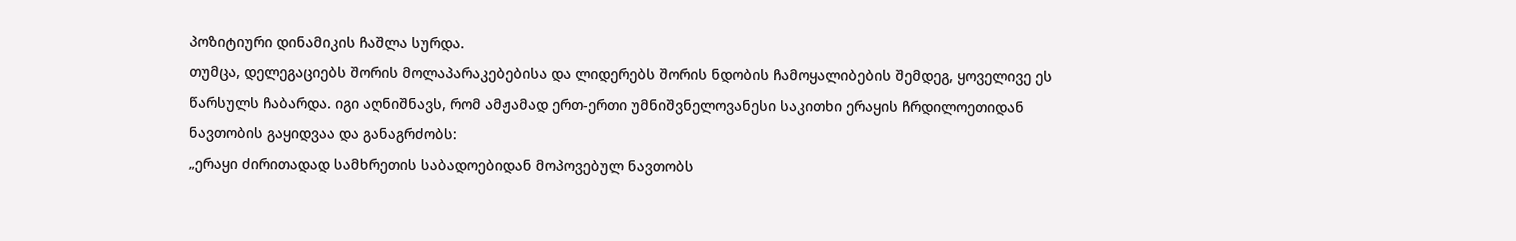პოზიტიური დინამიკის ჩაშლა სურდა.
თუმცა, დელეგაციებს შორის მოლაპარაკებებისა და ლიდერებს შორის ნდობის ჩამოყალიბების შემდეგ, ყოველივე ეს წარსულს ჩაბარდა. იგი აღნიშნავს, რომ ამჟამად ერთ-ერთი უმნიშვნელოვანესი საკითხი ერაყის ჩრდილოეთიდან ნავთობის გაყიდვაა და განაგრძობს:
„ერაყი ძირითადად სამხრეთის საბადოებიდან მოპოვებულ ნავთობს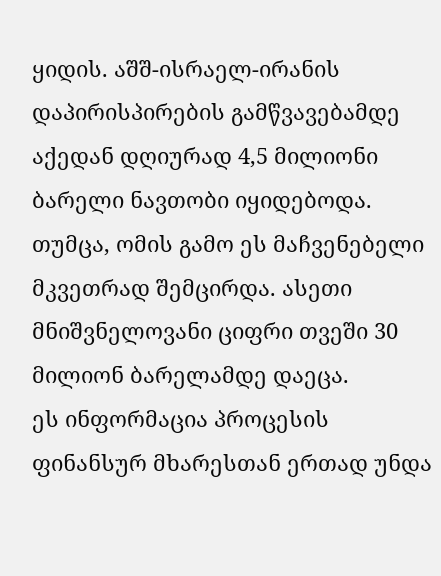ყიდის. აშშ-ისრაელ-ირანის დაპირისპირების გამწვავებამდე აქედან დღიურად 4,5 მილიონი ბარელი ნავთობი იყიდებოდა. თუმცა, ომის გამო ეს მაჩვენებელი მკვეთრად შემცირდა. ასეთი მნიშვნელოვანი ციფრი თვეში 30 მილიონ ბარელამდე დაეცა.
ეს ინფორმაცია პროცესის ფინანსურ მხარესთან ერთად უნდა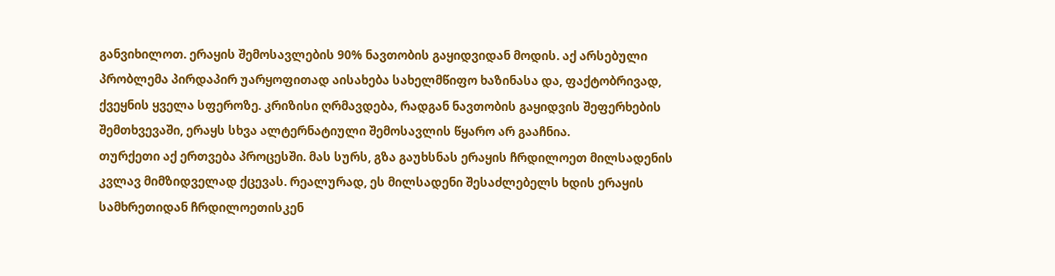განვიხილოთ. ერაყის შემოსავლების 90% ნავთობის გაყიდვიდან მოდის. აქ არსებული პრობლემა პირდაპირ უარყოფითად აისახება სახელმწიფო ხაზინასა და, ფაქტობრივად, ქვეყნის ყველა სფეროზე. კრიზისი ღრმავდება, რადგან ნავთობის გაყიდვის შეფერხების შემთხვევაში, ერაყს სხვა ალტერნატიული შემოსავლის წყარო არ გააჩნია.
თურქეთი აქ ერთვება პროცესში. მას სურს, გზა გაუხსნას ერაყის ჩრდილოეთ მილსადენის კვლავ მიმზიდველად ქცევას. რეალურად, ეს მილსადენი შესაძლებელს ხდის ერაყის სამხრეთიდან ჩრდილოეთისკენ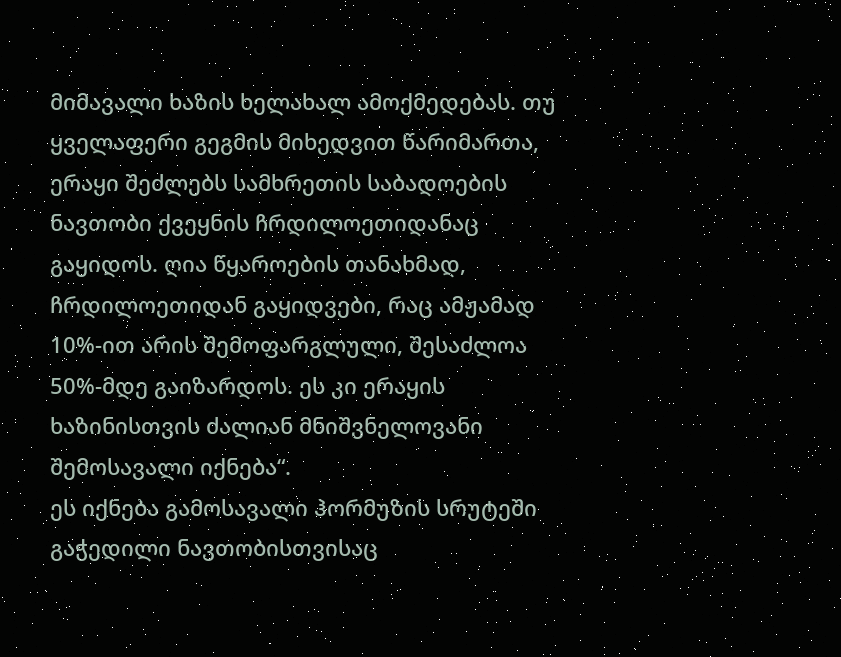მიმავალი ხაზის ხელახალ ამოქმედებას. თუ ყველაფერი გეგმის მიხედვით წარიმართა, ერაყი შეძლებს სამხრეთის საბადოების ნავთობი ქვეყნის ჩრდილოეთიდანაც გაყიდოს. ღია წყაროების თანახმად, ჩრდილოეთიდან გაყიდვები, რაც ამჟამად 10%-ით არის შემოფარგლული, შესაძლოა 50%-მდე გაიზარდოს. ეს კი ერაყის ხაზინისთვის ძალიან მნიშვნელოვანი შემოსავალი იქნება“.
ეს იქნება გამოსავალი ჰორმუზის სრუტეში გაჭედილი ნავთობისთვისაც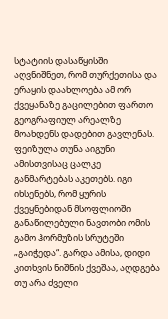სტატიის დასაწყისში აღვნიშნეთ, რომ თურქეთისა და ერაყის დაახლოება ამ ორ ქვეყანაზე გაცილებით ფართო გეოგრაფიულ არეალზე მოახდენს დადებით გავლენას.
ფეიზულა თუნა აიგუნი ამისთვისაც ცალკე განმარტებას აკეთებს. იგი იხსენებს, რომ ყურის ქვეყნებიდან მსოფლიოში განაწილებული ნავთობი ომის გამო ჰორმუზის სრუტეში „გაიჭედა“. გარდა ამისა, დიდი კითხვის ნიშნის ქვეშაა, აღდგება თუ არა ძველი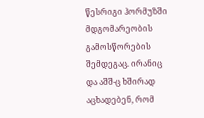წესრიგი ჰორმუზში მდგომარეობის გამოსწორების შემდეგაც. ირანიც და აშშ-ც ხშირად აცხადებენ, რომ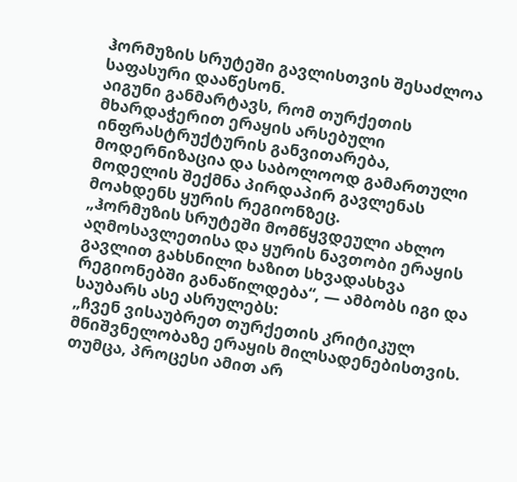ჰორმუზის სრუტეში გავლისთვის შესაძლოა საფასური დააწესონ.
აიგუნი განმარტავს, რომ თურქეთის მხარდაჭერით ერაყის არსებული ინფრასტრუქტურის განვითარება, მოდერნიზაცია და საბოლოოდ გამართული მოდელის შექმნა პირდაპირ გავლენას მოახდენს ყურის რეგიონზეც.
„ჰორმუზის სრუტეში მომწყვდეული ახლო აღმოსავლეთისა და ყურის ნავთობი ერაყის გავლით გახსნილი ხაზით სხვადასხვა რეგიონებში განაწილდება“, — ამბობს იგი და საუბარს ასე ასრულებს:
„ჩვენ ვისაუბრეთ თურქეთის კრიტიკულ მნიშვნელობაზე ერაყის მილსადენებისთვის. თუმცა, პროცესი ამით არ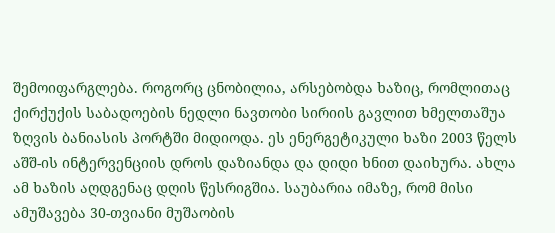შემოიფარგლება. როგორც ცნობილია, არსებობდა ხაზიც, რომლითაც ქირქუქის საბადოების ნედლი ნავთობი სირიის გავლით ხმელთაშუა ზღვის ბანიასის პორტში მიდიოდა. ეს ენერგეტიკული ხაზი 2003 წელს აშშ-ის ინტერვენციის დროს დაზიანდა და დიდი ხნით დაიხურა. ახლა ამ ხაზის აღდგენაც დღის წესრიგშია. საუბარია იმაზე, რომ მისი ამუშავება 30-თვიანი მუშაობის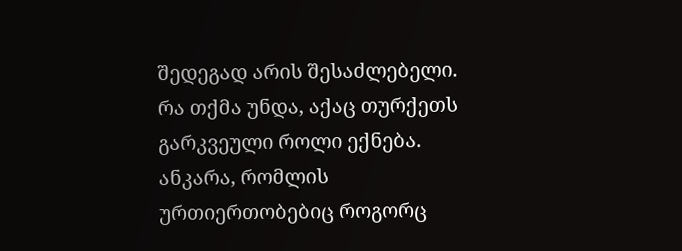შედეგად არის შესაძლებელი.
რა თქმა უნდა, აქაც თურქეთს გარკვეული როლი ექნება. ანკარა, რომლის ურთიერთობებიც როგორც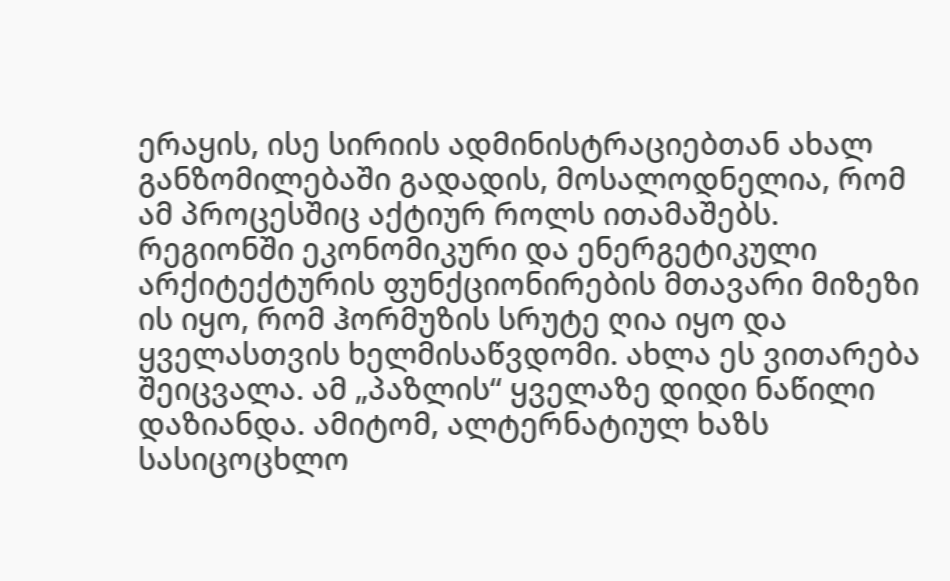ერაყის, ისე სირიის ადმინისტრაციებთან ახალ განზომილებაში გადადის, მოსალოდნელია, რომ ამ პროცესშიც აქტიურ როლს ითამაშებს.
რეგიონში ეკონომიკური და ენერგეტიკული არქიტექტურის ფუნქციონირების მთავარი მიზეზი ის იყო, რომ ჰორმუზის სრუტე ღია იყო და ყველასთვის ხელმისაწვდომი. ახლა ეს ვითარება შეიცვალა. ამ „პაზლის“ ყველაზე დიდი ნაწილი დაზიანდა. ამიტომ, ალტერნატიულ ხაზს სასიცოცხლო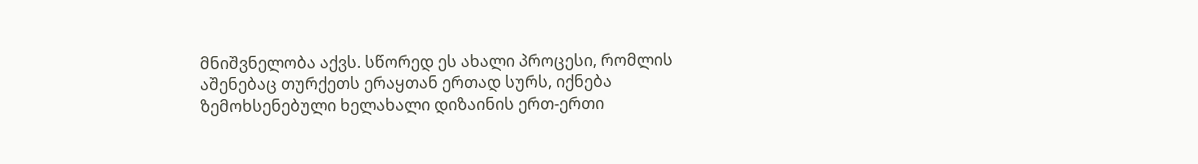მნიშვნელობა აქვს. სწორედ ეს ახალი პროცესი, რომლის აშენებაც თურქეთს ერაყთან ერთად სურს, იქნება ზემოხსენებული ხელახალი დიზაინის ერთ-ერთი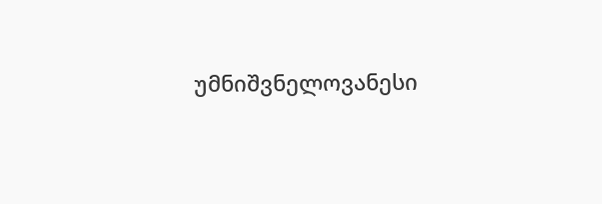უმნიშვნელოვანესი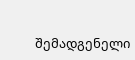შემადგენელი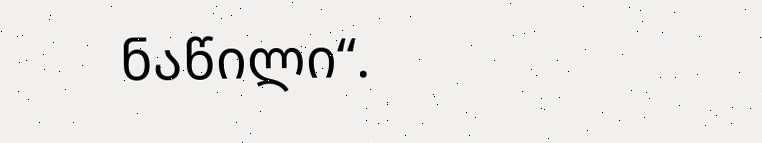ნაწილი“.